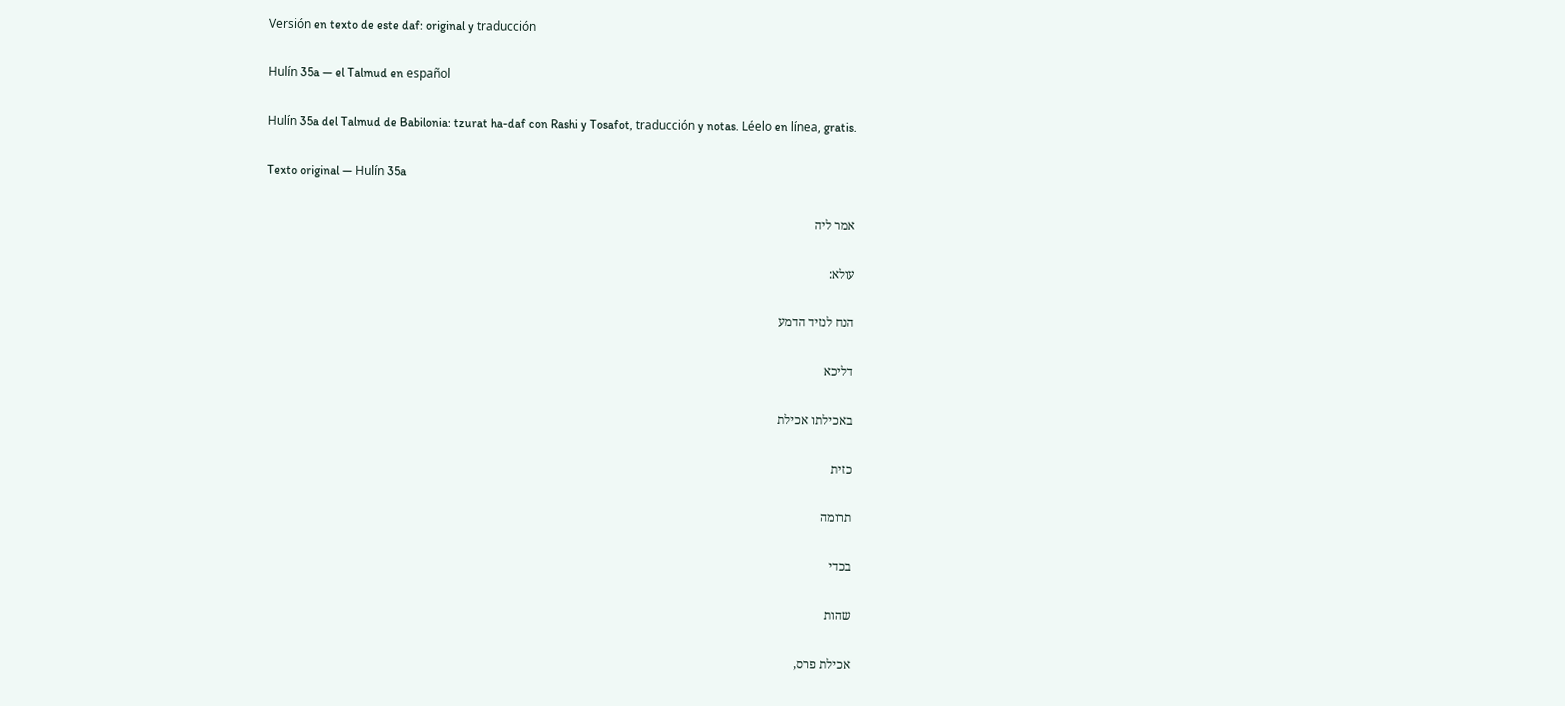Versión en texto de este daf: original y traducción

Hulín 35a — el Talmud en español

Hulín 35a del Talmud de Babilonia: tzurat ha-daf con Rashi y Tosafot, traducción y notas. Léelo en línea, gratis.

Texto original — Hulín 35a

אמר ליה

עולא:

הנח לנזיד הדמע

דליכא

באכילתו אכילת

כזית

תרומה

בכדי

שהות

אכילת פרס,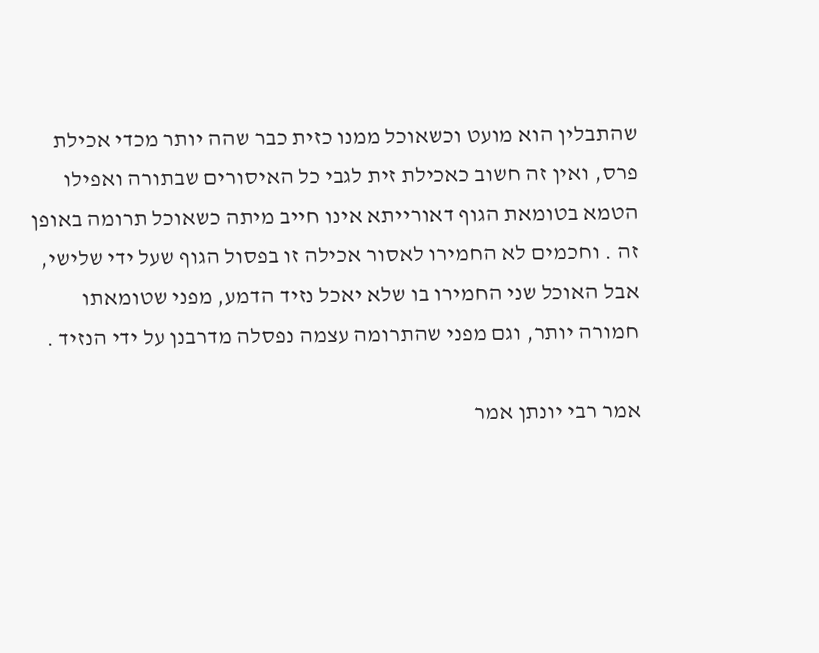שהתבלין הוא מועט וכשאוכל ממנו כזית כבר שהה יותר מכדי אכילת פרס, ואין זה חשוב כאכילת זית לגבי כל האיסורים שבתורה ואפילו הטמא בטומאת הגוף דאורייתא אינו חייב מיתה כשאוכל תרומה באופן זה . וחכמים לא החמירו לאסור אכילה זו בפסול הגוף שעל ידי שלישי, אבל האוכל שני החמירו בו שלא יאכל נזיד הדמע, מפני שטומאתו חמורה יותר, וגם מפני שהתרומה עצמה נפסלה מדרבנן על ידי הנזיד .

אמר רבי יונתן אמר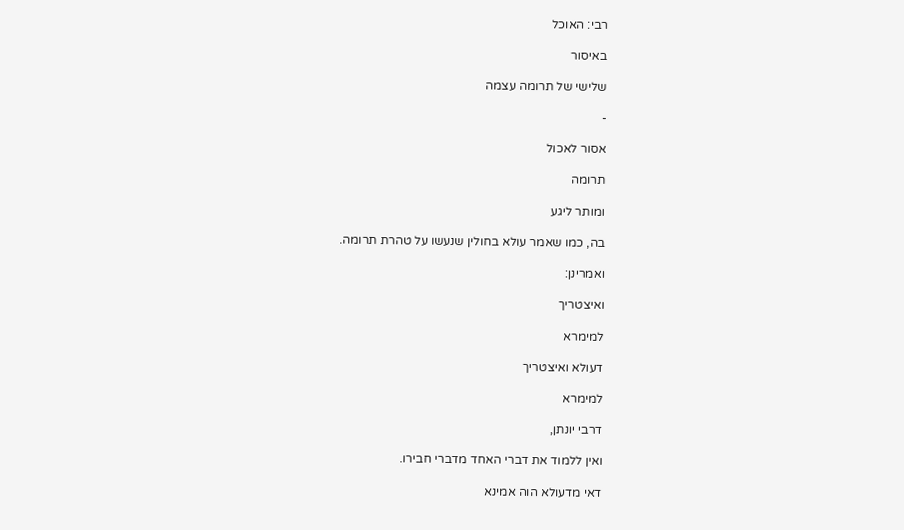רבי: האוכל

באיסור

שלישי של תרומה עצמה

-

אסור לאכול

תרומה

ומותר ליגע

בה, כמו שאמר עולא בחולין שנעשו על טהרת תרומה.

ואמרינן:

ואיצטריך

למימרא

דעולא ואיצטריך

למימרא

דרבי יונתן,

ואין ללמוד את דברי האחד מדברי חבירו.

דאי מדעולא הוה אמינא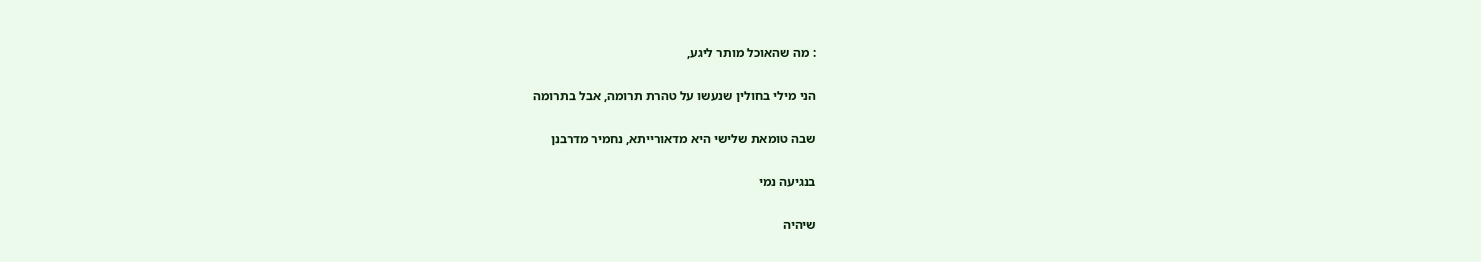: מה שהאוכל מותר ליגע,

הני מילי בחולין שנעשו על טהרת תרומה, אבל בתרומה

שבה טומאת שלישי היא מדאורייתא, נחמיר מדרבנן

בנגיעה נמי

שיהיה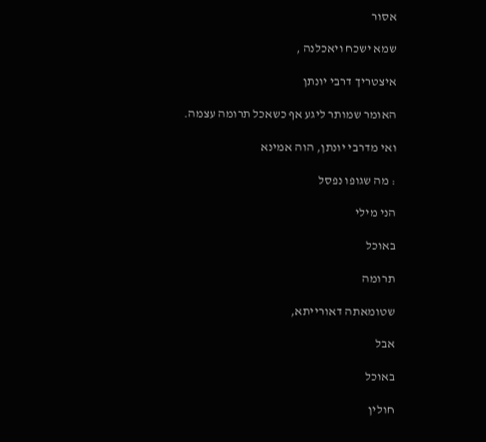אסור

שמא ישכח ויאכלנה ,

איצטריך דרבי יונתן

האומר שמותר ליגע אף כשאכל תרומה עצמה.

ואי מדרבי יונתן, הוה אמינא

: מה שגופו נפסל

הני מילי

באוכל

תרומה

שטומאתה דאורייתא,

אבל

באוכל

חולין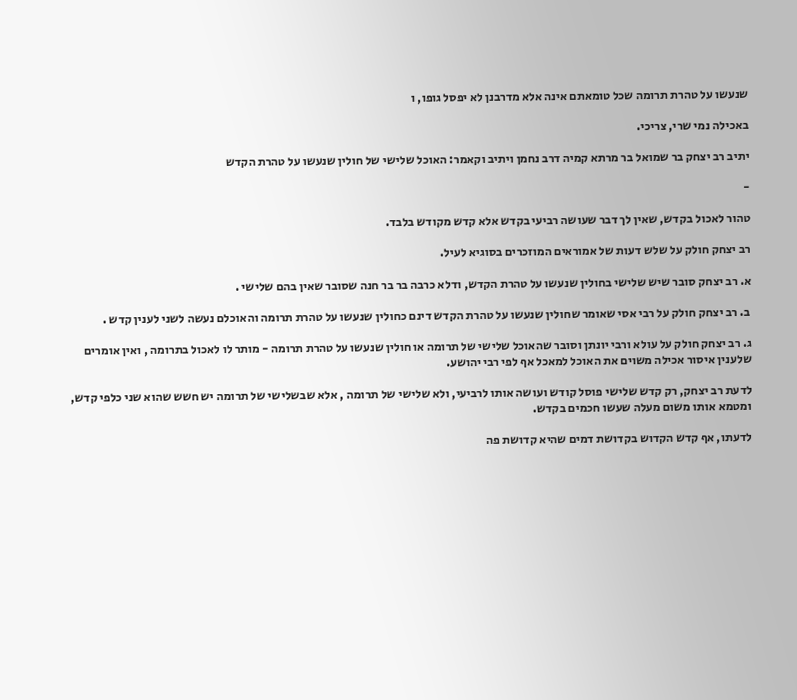שנעשו על טהרת תרומה שכל טומאתם אינה אלא מדרבנן לא יפסל גופו, ו

באכילה נמי שרי, צריכי.

יתיב רב יצחק בר שמואל בר מרתא קמיה דרב נחמן ויתיב וקאמר: האוכל שלישי של חולין שנעשו על טהרת הקדש

-

טהור לאכול בקדש, שאין לך דבר שעושה רביעי בקדש אלא קדש מקודש בלבד.

רב יצחק חולק על שלש דעות של אמוראים המוזכרים בסוגיא לעיל.

א. רב יצחק סובר שיש שלישי בחולין שנעשו על טהרת הקדש, ודלא כרבה בר בר חנה שסובר שאין בהם שלישי .

ב. רב יצחק חולק על רבי אסי שאומר שחולין שנעשו על טהרת הקדש דינם כחולין שנעשו על טהרת תרומה והאוכלם נעשה לשני לענין קדש .

ג. רב יצחק חולק על עולא ורבי יונתן וסובר שהאוכל שלישי של תרומה או חולין שנעשו על טהרת תרומה - מותר לו לאכול בתרומה , ואין אומרים שלענין איסור אכילה משוים את האוכל למאכל אף לפי רבי יהושע.

לדעת רב יצחק, רק קדש שלישי פוסל קודש ועושה אותו לרביעי, ולא שלישי של תרומה , אלא שבשלישי של תרומה יש חשש שהוא שני כלפי קדש, ומטמא אותו משום מעלה שעשו חכמים בקדש.

לדעתו, אף קדש הקדוש בקדושת דמים שהיא קדושת פה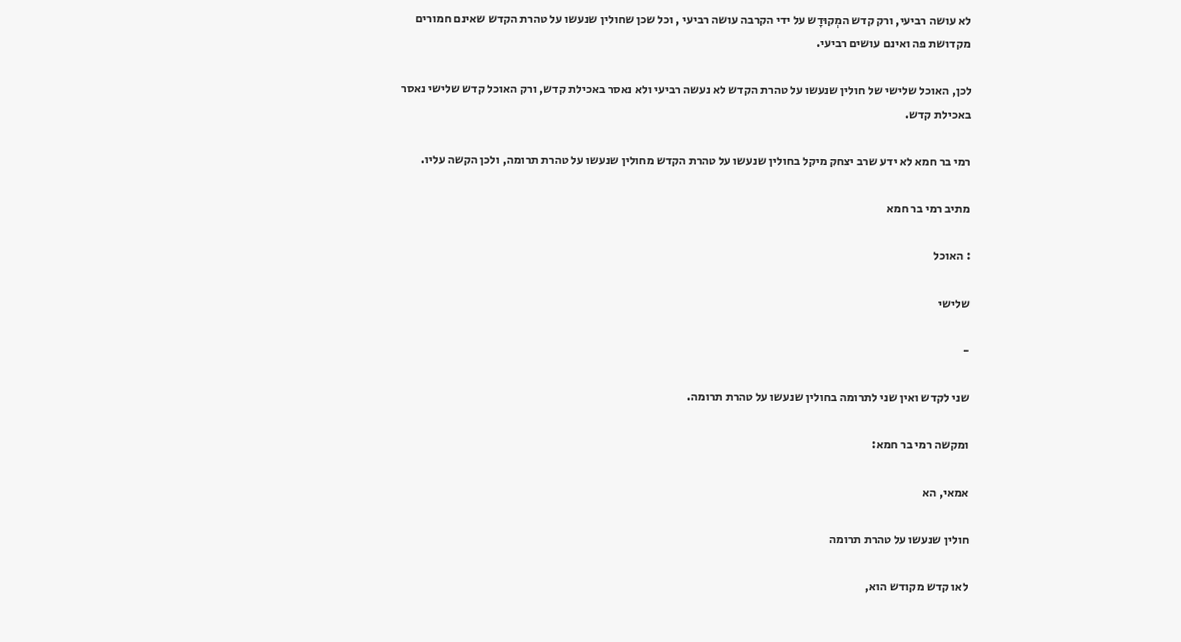לא עושה רביעי, ורק קדש המְקוּדָש על ידי הקרבה עושה רביעי , וכל שכן שחולין שנעשו על טהרת הקדש שאינם חמורים מקדושת פה ואינם עושים רביעי.

לכן, האוכל שלישי של חולין שנעשו על טהרת הקדש לא נעשה רביעי ולא נאסר באכילת קדש, ורק האוכל קדש שלישי נאסר באכילת קדש.

רמי בר חמא לא ידע שרב יצחק מיקל בחולין שנעשו על טהרת הקדש מחולין שנעשו על טהרת תרומה, ולכן הקשה עליו.

מתיב רמי בר חמא

: האוכל

שלישי

-

שני לקדש ואין שני לתרומה בחולין שנעשו על טהרת תרומה.

ומקשה רמי בר חמא:

אמאי, הא

חולין שנעשו על טהרת תרומה

לאו קדש מקודש הוא,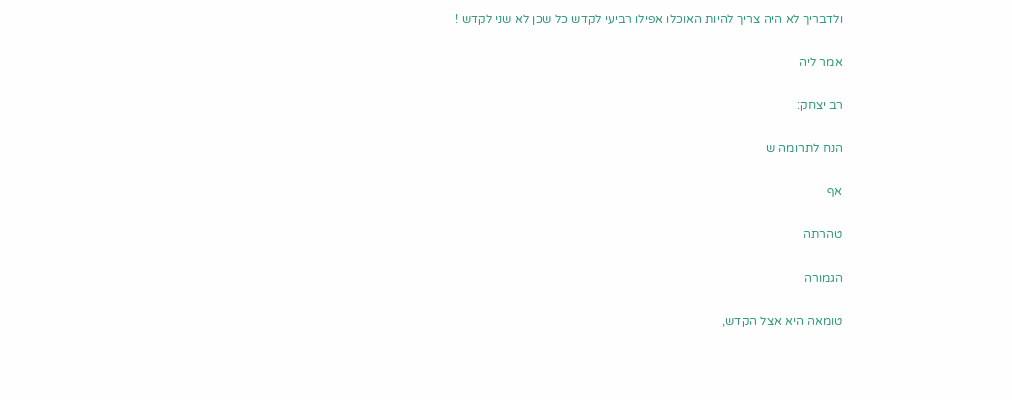ולדבריך לא היה צריך להיות האוכלו אפילו רביעי לקדש כל שכן לא שני לקדש !

אמר ליה

רב יצחק:

הנח לתרומה ש

אף

טהרתה

הגמורה

טומאה היא אצל הקדש,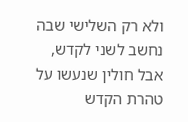ולא רק השלישי שבה נחשב לשני לקדש, אבל חולין שנעשו על טהרת הקדש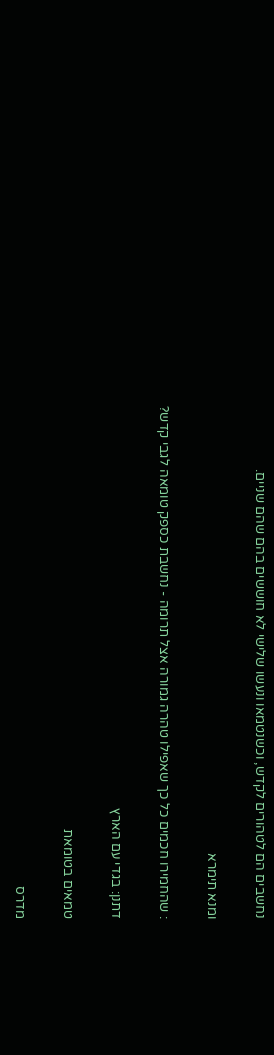נחשבים הם לטהורים לקדש, וכשנטמאו ונעשו שלישי לא חוששים בהם שהם שניים.

ומנא תימרא

: שהחמירו חכמים כל כך שאפילו טהרה גמורה אצל תרומה - נחשבת כספק טומאה לגבי קדש?

דתנן: בגדי עם הארץ

טמאים בטומאת

מדרס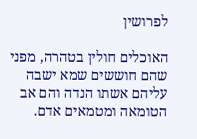לפרושין

האוכלים חולין בטהרה, מפני שהם חוששים שמא ישבה עליהם אשתו הנדה והם אב הטומאה ומטמאים אדם.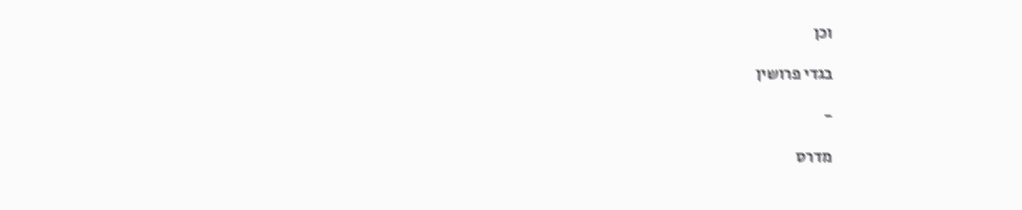וכן

בגדי פרושין

-

מדרס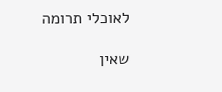לאוכלי תרומה

שאין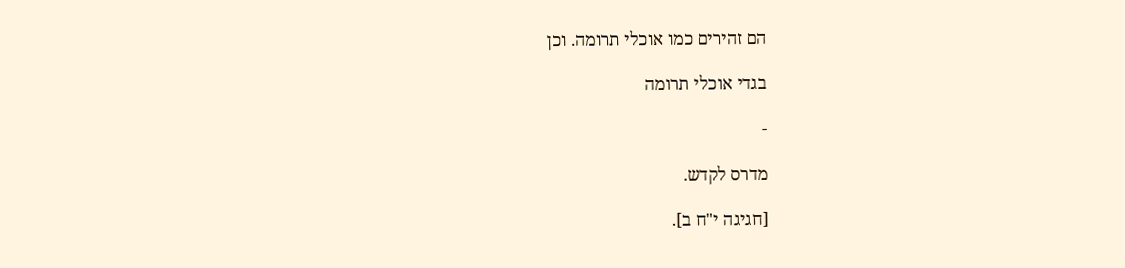הם זהירים כמו אוכלי תרומה. וכן

בגדי אוכלי תרומה

-

מדרס לקדש.

[חגיגה י"ח ב].